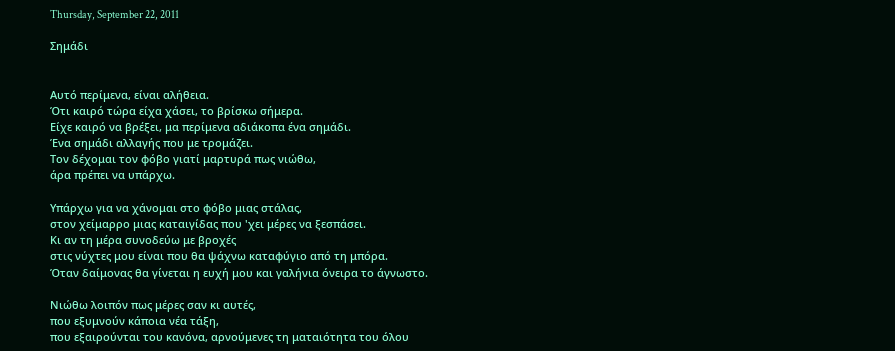Thursday, September 22, 2011

Σημάδι


Αυτό περίμενα, είναι αλήθεια.
Ότι καιρό τώρα είχα χάσει, το βρίσκω σήμερα.
Είχε καιρό να βρέξει, μα περίμενα αδιάκοπα ένα σημάδι.
Ένα σημάδι αλλαγής που με τρομάζει.
Τον δέχομαι τον φόβο γιατί μαρτυρά πως νιώθω,
άρα πρέπει να υπάρχω.

Υπάρχω για να χάνομαι στο φόβο μιας στάλας,
στον χείμαρρο μιας καταιγίδας που 'χει μέρες να ξεσπάσει.
Κι αν τη μέρα συνοδεύω με βροχές
στις νύχτες μου είναι που θα ψάχνω καταφύγιο από τη μπόρα.
Όταν δαίμονας θα γίνεται η ευχή μου και γαλήνια όνειρα το άγνωστο.

Νιώθω λοιπόν πως μέρες σαν κι αυτές,
που εξυμνούν κάποια νέα τάξη,
που εξαιρούνται του κανόνα, αρνούμενες τη ματαιότητα του όλου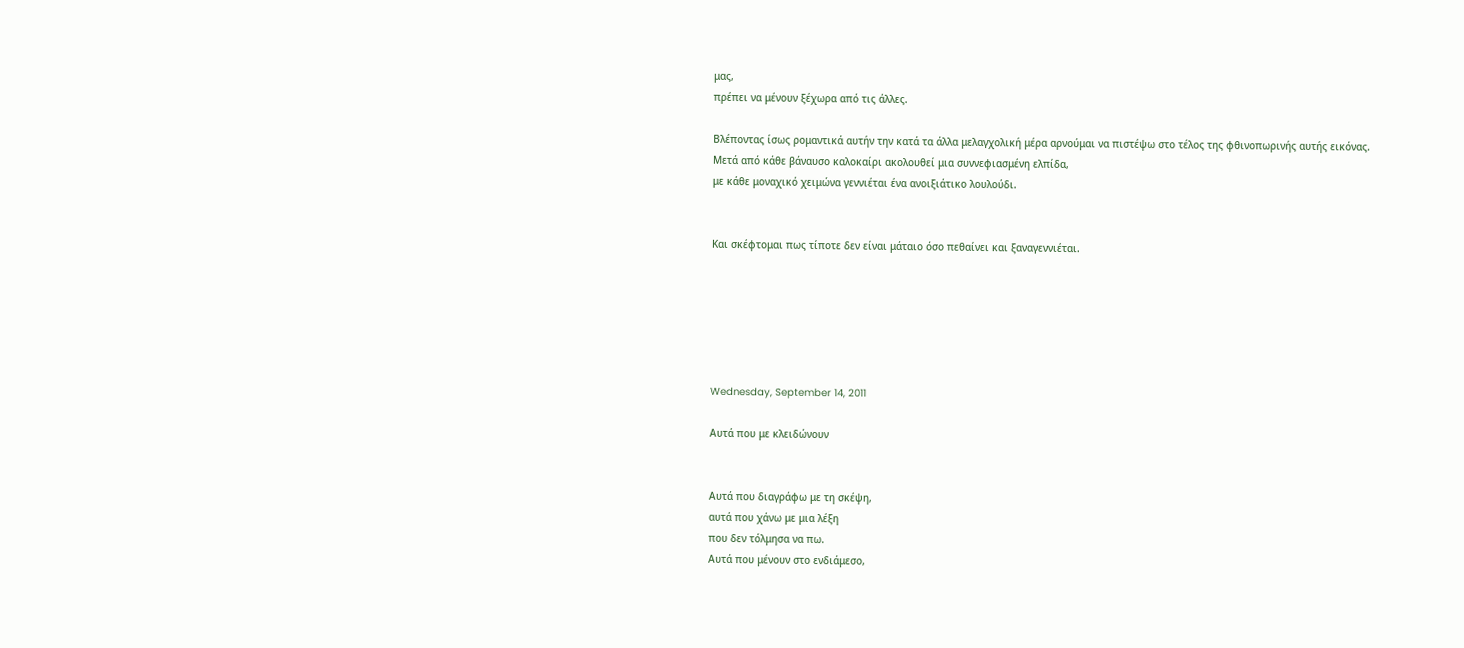μας,
πρέπει να μένουν ξέχωρα από τις άλλες.

Βλέποντας ίσως ρομαντικά αυτήν την κατά τα άλλα μελαγχολική μέρα αρνούμαι να πιστέψω στο τέλος της φθινοπωρινής αυτής εικόνας.
Μετά από κάθε βάναυσο καλοκαίρι ακολουθεί μια συννεφιασμένη ελπίδα,
με κάθε μοναχικό χειμώνα γεννιέται ένα ανοιξιάτικο λουλούδι.


Και σκέφτομαι πως τίποτε δεν είναι μάταιο όσο πεθαίνει και ξαναγεννιέται.






Wednesday, September 14, 2011

Αυτά που με κλειδώνουν


Αυτά που διαγράφω με τη σκέψη,
αυτά που χάνω με μια λέξη
που δεν τόλμησα να πω.
Αυτά που μένουν στο ενδιάμεσο,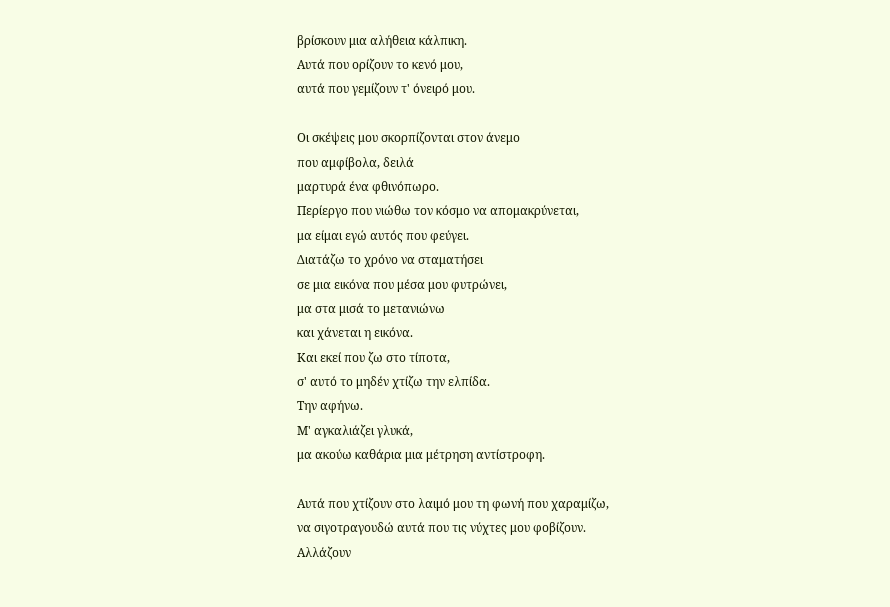βρίσκουν μια αλήθεια κάλπικη.
Αυτά που ορίζουν το κενό μου,
αυτά που γεμίζουν τ' όνειρό μου.

Οι σκέψεις μου σκορπίζονται στον άνεμο
που αμφίβολα, δειλά
μαρτυρά ένα φθινόπωρο.
Περίεργο που νιώθω τον κόσμο να απομακρύνεται,
μα είμαι εγώ αυτός που φεύγει.
Διατάζω το χρόνο να σταματήσει
σε μια εικόνα που μέσα μου φυτρώνει,
μα στα μισά το μετανιώνω
και χάνεται η εικόνα.
Και εκεί που ζω στο τίποτα,
σ' αυτό το μηδέν χτίζω την ελπίδα.
Την αφήνω.
Μ' αγκαλιάζει γλυκά,
μα ακούω καθάρια μια μέτρηση αντίστροφη.

Αυτά που χτίζουν στο λαιμό μου τη φωνή που χαραμίζω,
να σιγοτραγουδώ αυτά που τις νύχτες μου φοβίζουν.
Αλλάζουν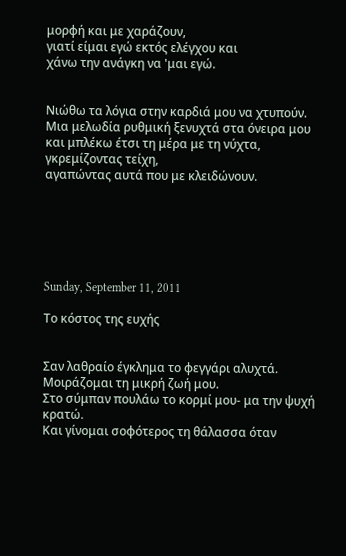μορφή και με χαράζουν,
γιατί είμαι εγώ εκτός ελέγχου και
χάνω την ανάγκη να 'μαι εγώ.


Νιώθω τα λόγια στην καρδιά μου να χτυπούν.
Μια μελωδία ρυθμική ξενυχτά στα όνειρα μου
και μπλέκω έτσι τη μέρα με τη νύχτα,
γκρεμίζοντας τείχη,
αγαπώντας αυτά που με κλειδώνουν.






Sunday, September 11, 2011

Το κόστος της ευχής


Σαν λαθραίο έγκλημα το φεγγάρι αλυχτά.
Μοιράζομαι τη μικρή ζωή μου.
Στο σύμπαν πουλάω το κορμί μου- μα την ψυχή κρατώ.
Και γίνομαι σοφότερος τη θάλασσα όταν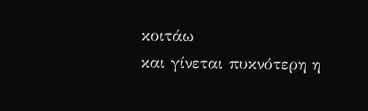κοιτάω
και γίνεται πυκνότερη η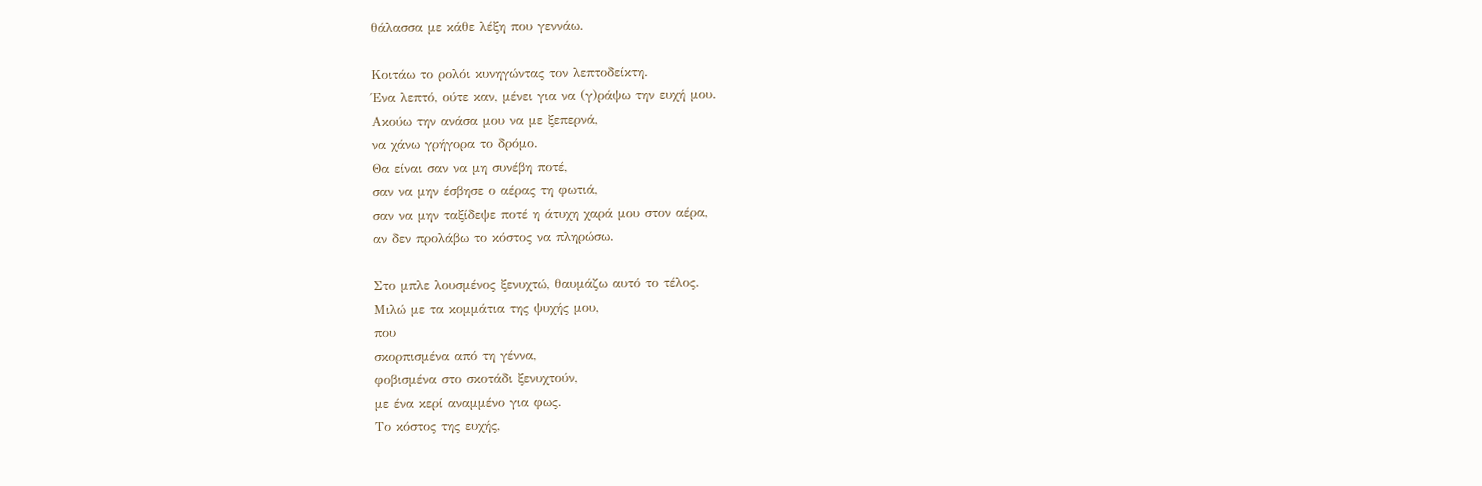θάλασσα με κάθε λέξη που γεννάω.

Κοιτάω το ρολόι κυνηγώντας τον λεπτοδείκτη.
Ένα λεπτό, ούτε καν, μένει για να (γ)ράψω την ευχή μου.
Ακούω την ανάσα μου να με ξεπερνά,
να χάνω γρήγορα το δρόμο.
Θα είναι σαν να μη συνέβη ποτέ,
σαν να μην έσβησε ο αέρας τη φωτιά,
σαν να μην ταξίδεψε ποτέ η άτυχη χαρά μου στον αέρα,
αν δεν προλάβω το κόστος να πληρώσω.

Στο μπλε λουσμένος ξενυχτώ, θαυμάζω αυτό το τέλος.
Μιλώ με τα κομμάτια της ψυχής μου,
που
σκορπισμένα από τη γέννα,
φοβισμένα στο σκοτάδι ξενυχτούν,
με ένα κερί αναμμένο για φως.
Το κόστος της ευχής,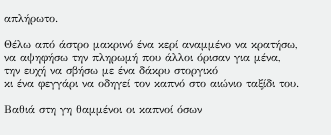απλήρωτο.

Θέλω από άστρο μακρινό ένα κερί αναμμένο να κρατήσω,
να αψηφήσω την πληρωμή που άλλοι όρισαν για μένα,
την ευχή να σβήσω με ένα δάκρυ στοργικό
κι ένα φεγγάρι να οδηγεί τον καπνό στο αιώνιο ταξίδι του.

Βαθιά στη γη θαμμένοι οι καπνοί όσων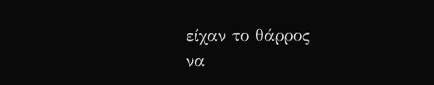είχαν το θάρρος
να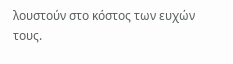λουστούν στο κόστος των ευχών τους.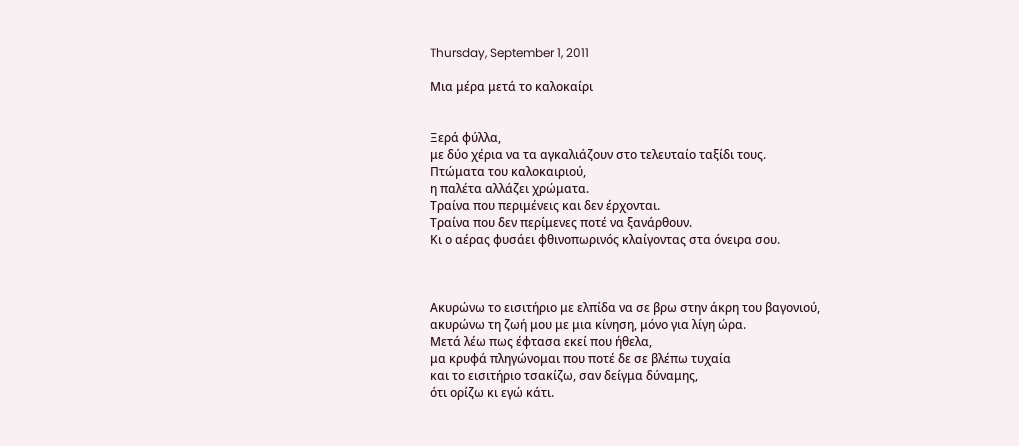Thursday, September 1, 2011

Μια μέρα μετά το καλοκαίρι


Ξερά φύλλα,
με δύο χέρια να τα αγκαλιάζουν στο τελευταίο ταξίδι τους.
Πτώματα του καλοκαιριού,
η παλέτα αλλάζει χρώματα.
Τραίνα που περιμένεις και δεν έρχονται.
Τραίνα που δεν περίμενες ποτέ να ξανάρθουν.
Κι ο αέρας φυσάει φθινοπωρινός κλαίγοντας στα όνειρα σου.



Ακυρώνω το εισιτήριο με ελπίδα να σε βρω στην άκρη του βαγονιού,
ακυρώνω τη ζωή μου με μια κίνηση, μόνο για λίγη ώρα.
Μετά λέω πως έφτασα εκεί που ήθελα,
μα κρυφά πληγώνομαι που ποτέ δε σε βλέπω τυχαία
και το εισιτήριο τσακίζω, σαν δείγμα δύναμης,
ότι ορίζω κι εγώ κάτι.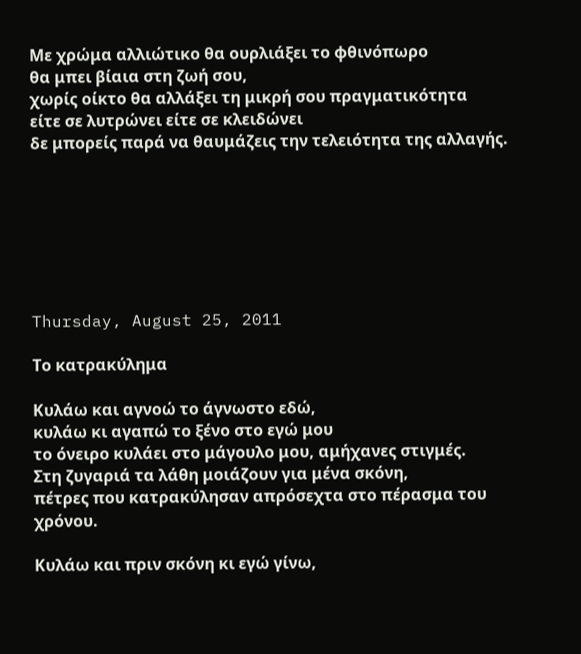Με χρώμα αλλιώτικο θα ουρλιάξει το φθινόπωρο
θα μπει βίαια στη ζωή σου,
χωρίς οίκτο θα αλλάξει τη μικρή σου πραγματικότητα
είτε σε λυτρώνει είτε σε κλειδώνει
δε μπορείς παρά να θαυμάζεις την τελειότητα της αλλαγής.







Thursday, August 25, 2011

Το κατρακύλημα

Κυλάω και αγνοώ το άγνωστο εδώ,
κυλάω κι αγαπώ το ξένο στο εγώ μου
το όνειρο κυλάει στο μάγουλο μου, αμήχανες στιγμές.
Στη ζυγαριά τα λάθη μοιάζουν για μένα σκόνη,
πέτρες που κατρακύλησαν απρόσεχτα στο πέρασμα του χρόνου.

Κυλάω και πριν σκόνη κι εγώ γίνω,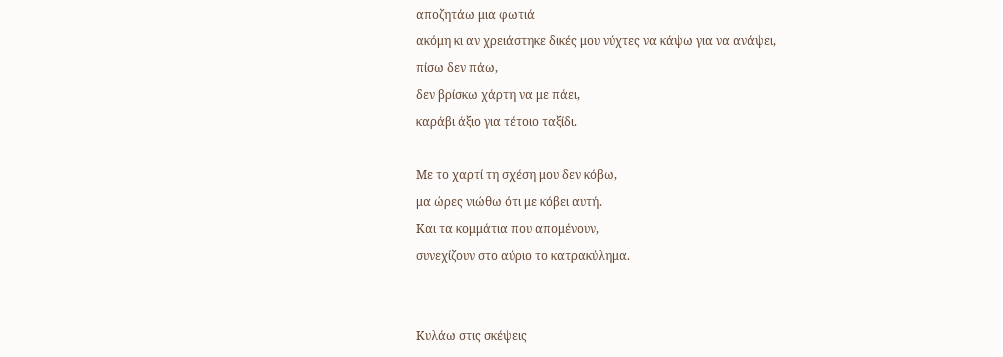αποζητάω μια φωτιά
ακόμη κι αν χρειάστηκε δικές μου νύχτες να κάψω για να ανάψει,
πίσω δεν πάω,
δεν βρίσκω χάρτη να με πάει,
καράβι άξιο για τέτοιο ταξίδι.

Με το χαρτί τη σχέση μου δεν κόβω,
μα ώρες νιώθω ότι με κόβει αυτή.
Και τα κομμάτια που απομένουν,
συνεχίζουν στο αύριο το κατρακύλημα.


Κυλάω στις σκέψεις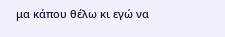μα κάπου θέλω κι εγώ να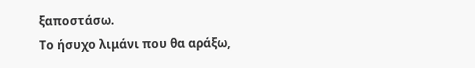ξαποστάσω.
Το ήσυχο λιμάνι που θα αράξω,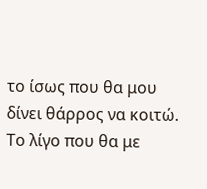το ίσως που θα μου δίνει θάρρος να κοιτώ.
Το λίγο που θα με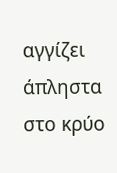αγγίζει άπληστα στο κρύο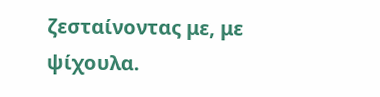ζεσταίνοντας με, με ψίχουλα.